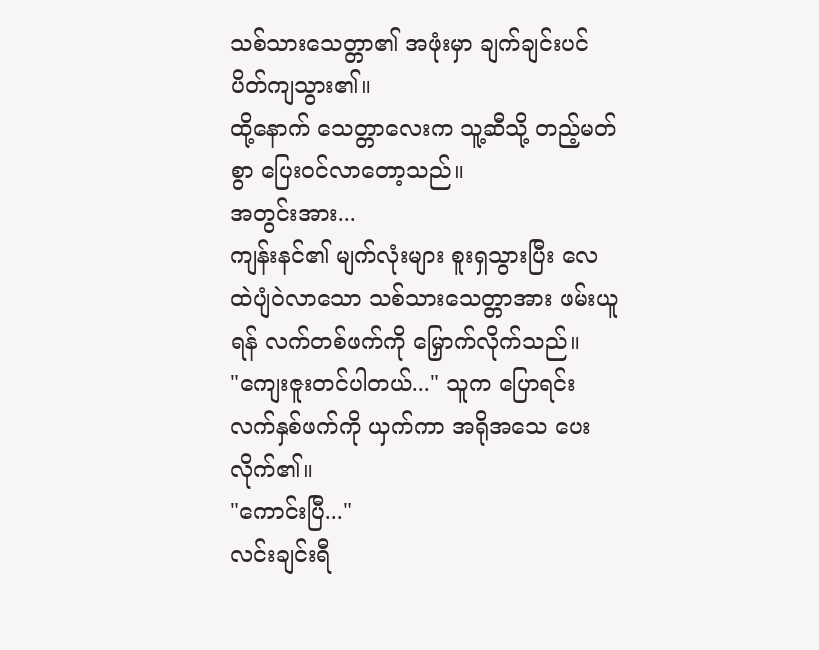သစ်သားသေတ္တာ၏ အဖုံးမှာ ချက်ချင်းပင် ပိတ်ကျသွား၏။
ထို့နောက် သေတ္တာလေးက သူ့ဆီသို့ တည့်မတ်စွာ ပြေးဝင်လာတော့သည်။
အတွင်းအား...
ကျန်းနင်၏ မျက်လုံးများ စူးရှသွားပြီး လေထဲပျံဝဲလာသော သစ်သားသေတ္တာအား ဖမ်းယူရန် လက်တစ်ဖက်ကို မြှောက်လိုက်သည်။
"ကျေးဇူးတင်ပါတယ်..." သူက ပြောရင်း လက်နှစ်ဖက်ကို ယှက်ကာ အရိုအသေ ပေးလိုက်၏။
"ကောင်းပြီ..."
လင်းချင်းရီ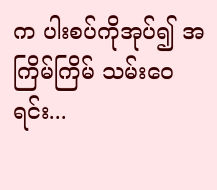က ပါးစပ်ကိုအုပ်၍ အကြိမ်ကြိမ် သမ်းဝေရင်း...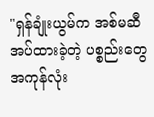"ရှန်ချုံးယွမ်က အစ်မဆီ အပ်ထားခဲ့တဲ့ ပစ္စည်းတွေ အကုန်လုံး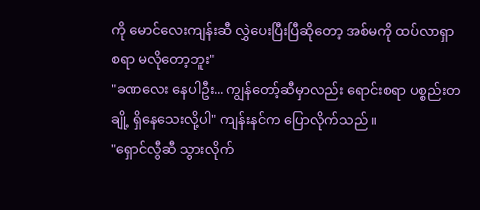ကို မောင်လေးကျန်းဆီ လွှဲပေးပြီးပြီဆိုတော့ အစ်မကို ထပ်လာရှာစရာ မလိုတော့ဘူး"
"ခဏလေး နေပါဦး... ကျွန်တော့်ဆီမှာလည်း ရောင်းစရာ ပစ္စည်းတချို့ ရှိနေသေးလို့ပါ" ကျန်းနင်က ပြောလိုက်သည်။
"ရှောင်လွီဆီ သွားလိုက်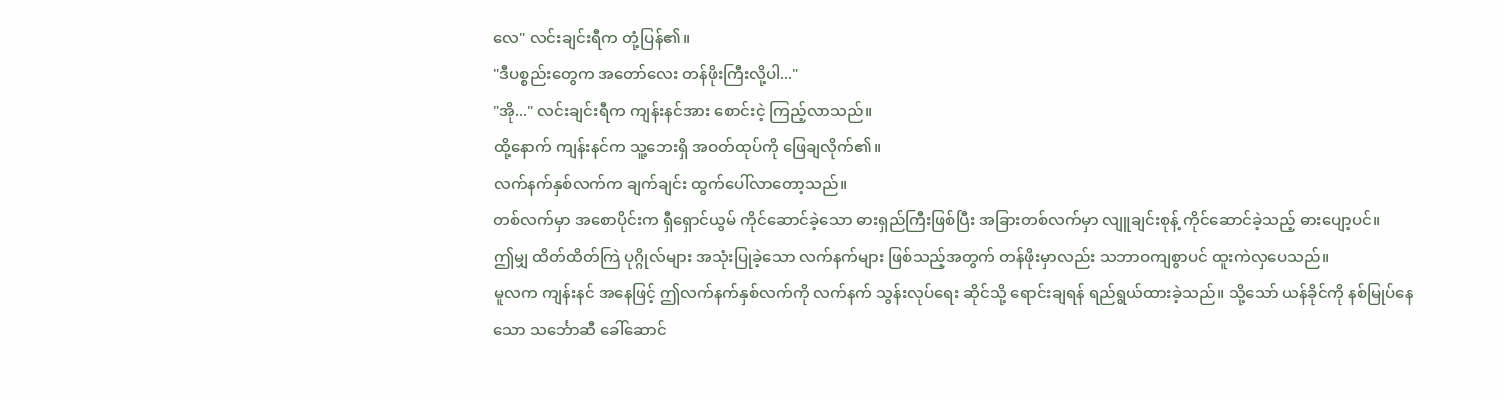လေ" လင်းချင်းရီက တုံ့ပြန်၏။
"ဒီပစ္စည်းတွေက အတော်လေး တန်ဖိုးကြီးလို့ပါ..."
"အို..." လင်းချင်းရီက ကျန်းနင်အား စောင်းငဲ့ ကြည့်လာသည်။
ထို့နောက် ကျန်းနင်က သူ့ဘေးရှိ အဝတ်ထုပ်ကို ဖြေချလိုက်၏။
လက်နက်နှစ်လက်က ချက်ချင်း ထွက်ပေါ်လာတော့သည်။
တစ်လက်မှာ အစောပိုင်းက ရှီရှောင်ယွမ် ကိုင်ဆောင်ခဲ့သော ဓားရှည်ကြီးဖြစ်ပြီး အခြားတစ်လက်မှာ လျူချင်းစုန့် ကိုင်ဆောင်ခဲ့သည့် ဓားပျော့ပင်။
ဤမျှ ထိတ်ထိတ်ကြဲ ပုဂ္ဂိုလ်များ အသုံးပြုခဲ့သော လက်နက်များ ဖြစ်သည့်အတွက် တန်ဖိုးမှာလည်း သဘာဝကျစွာပင် ထူးကဲလှပေသည်။
မူလက ကျန်းနင် အနေဖြင့် ဤလက်နက်နှစ်လက်ကို လက်နက် သွန်းလုပ်ရေး ဆိုင်သို့ ရောင်းချရန် ရည်ရွယ်ထားခဲ့သည်။ သို့သော် ယန်ခိုင်ကို နစ်မြုပ်နေသော သင်္ဘောဆီ ခေါ်ဆောင်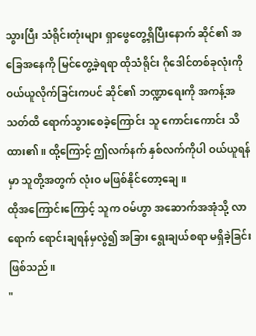သွားပြီး သံရိုင်းတုံးများ ရှာဖွေတွေ့ရှိပြီးနောက် ဆိုင်၏ အခြေအနေကို မြင်တွေ့ခဲ့ရရာ ထိုသံရိုင်း ဂိုဒေါင်တစ်ခုလုံးကို ဝယ်ယူလိုက်ခြင်းကပင် ဆိုင်၏ ဘဏ္ဍာရေးကို အကန့်အသတ်ထိ ရောက်သွားစေခဲ့ကြောင်း သူ ကောင်းကောင်း သိထား၏။ ထို့ကြောင့် ဤလက်နက် နှစ်လက်ကိုပါ ဝယ်ယူရန်မှာ သူတို့အတွက် လုံးဝ မဖြစ်နိုင်တော့ချေ။
ထိုအကြောင်းကြောင့် သူက ဝမ်ဟွာ အဆောက်အအုံသို့ လာရောက် ရောင်းချရန်မှလွဲ၍ အခြား ရွေးချယ်စရာ မရှိခဲ့ခြင်း ဖြစ်သည်။
"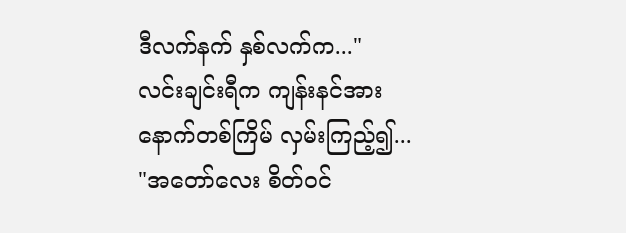ဒီလက်နက် နှစ်လက်က..."
လင်းချင်းရီက ကျန်းနင်အား နောက်တစ်ကြိမ် လှမ်းကြည့်၍...
"အတော်လေး စိတ်ဝင်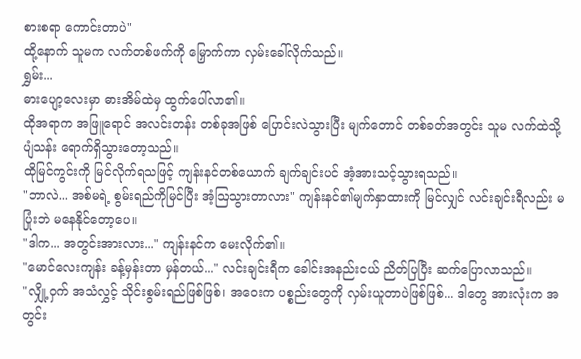စားစရာ ကောင်းတာပဲ"
ထို့နောက် သူမက လက်တစ်ဖက်ကို မြှောက်ကာ လှမ်းခေါ်လိုက်သည်။
ရွှမ်း...
ဓားပျော့လေးမှာ ဓားအိမ်ထဲမှ ထွက်ပေါ်လာ၏။
ထိုအရာက အဖြူရောင် အလင်းတန်း တစ်ခုအဖြစ် ပြောင်းလဲသွားပြီး မျက်တောင် တစ်ခတ်အတွင်း သူမ လက်ထဲသို့ ပျံသန်း ရောက်ရှိသွားတော့သည်။
ထိုမြင်ကွင်းကို မြင်လိုက်ရသဖြင့် ကျန်းနင်တစ်ယောက် ချက်ချင်းပင် အံ့အားသင့်သွားရသည်။
"ဘာလဲ... အစ်မရဲ့ စွမ်းရည်ကိုမြင်ပြီး အံ့ဩသွားတာလား" ကျန်းနင်၏မျက်နှာထားကို မြင်လျှင် လင်းချင်းရီလည်း မပြုံးဘဲ မနေနိုင်တော့ပေ။
"ဒါက... အတွင်းအားလား..." ကျန်းနင်က မေးလိုက်၏။
"မောင်လေးကျန်း ခန့်မှန်းတာ မှန်တယ်..." လင်းချင်းရီက ခေါင်းအနည်းငယ် ညိတ်ပြပြီး ဆက်ပြောလာသည်။
"လျှို့ဝှက် အသံလွှင့် သိုင်းစွမ်းရည်ဖြစ်ဖြစ်၊ အဝေးက ပစ္စည်းတွေကို လှမ်းယူတာပဲဖြစ်ဖြစ်... ဒါတွေ အားလုံးက အတွင်း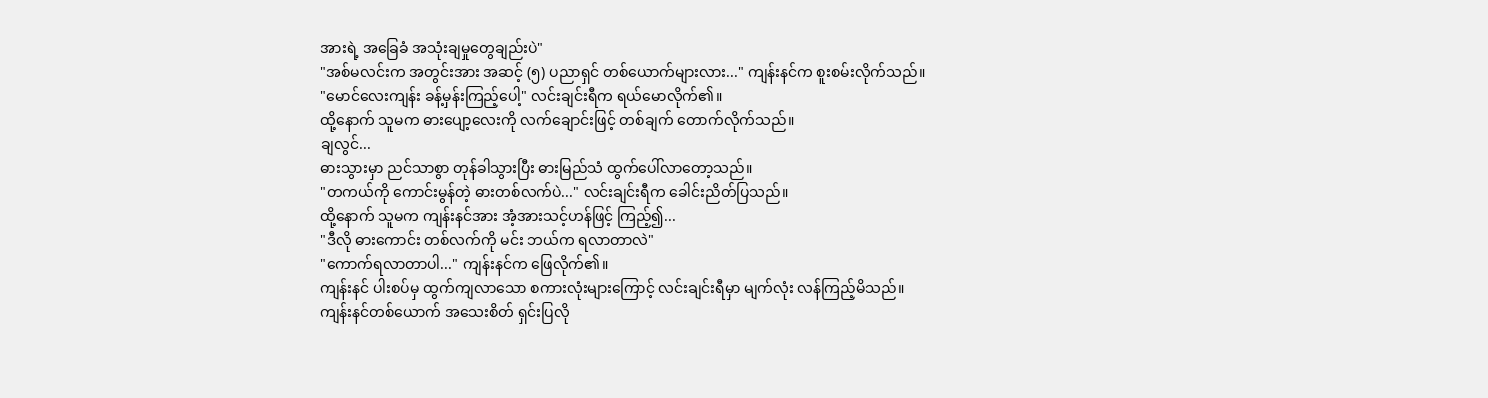အားရဲ့ အခြေခံ အသုံးချမှုတွေချည်းပဲ"
"အစ်မလင်းက အတွင်းအား အဆင့် (၅) ပညာရှင် တစ်ယောက်များလား..." ကျန်းနင်က စူးစမ်းလိုက်သည်။
"မောင်လေးကျန်း ခန့်မှန်းကြည့်ပေါ့" လင်းချင်းရီက ရယ်မောလိုက်၏။
ထို့နောက် သူမက ဓားပျော့လေးကို လက်ချောင်းဖြင့် တစ်ချက် တောက်လိုက်သည်။
ချလွင်...
ဓားသွားမှာ ညင်သာစွာ တုန်ခါသွားပြီး ဓားမြည်သံ ထွက်ပေါ်လာတော့သည်။
"တကယ်ကို ကောင်းမွန်တဲ့ ဓားတစ်လက်ပဲ..." လင်းချင်းရီက ခေါင်းညိတ်ပြသည်။
ထို့နောက် သူမက ကျန်းနင်အား အံ့အားသင့်ဟန်ဖြင့် ကြည့်၍...
"ဒီလို ဓားကောင်း တစ်လက်ကို မင်း ဘယ်က ရလာတာလဲ"
"ကောက်ရလာတာပါ..." ကျန်းနင်က ဖြေလိုက်၏။
ကျန်းနင် ပါးစပ်မှ ထွက်ကျလာသော စကားလုံးများကြောင့် လင်းချင်းရီမှာ မျက်လုံး လန်ကြည့်မိသည်။
ကျန်းနင်တစ်ယောက် အသေးစိတ် ရှင်းပြလို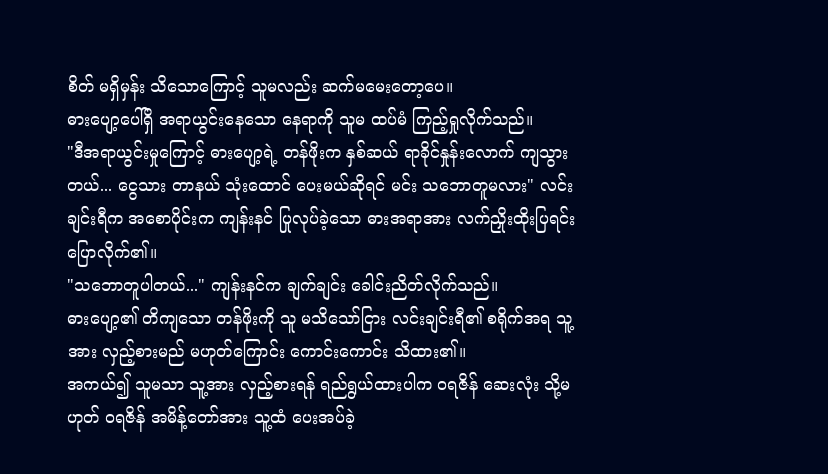စိတ် မရှိမှန်း သိသောကြောင့် သူမလည်း ဆက်မမေးတော့ပေ။
ဓားပျော့ပေါ်ရှိ အရာယွင်းနေသော နေရာကို သူမ ထပ်မံ ကြည့်ရှုလိုက်သည်။
"ဒီအရာယွင်းမှုကြောင့် ဓားပျော့ရဲ့ တန်ဖိုးက နှစ်ဆယ် ရာခိုင်နှုန်းလောက် ကျသွားတယ်... ငွေသား တာနယ် သုံးထောင် ပေးမယ်ဆိုရင် မင်း သဘောတူမလား" လင်းချင်းရီက အစောပိုင်းက ကျန်းနင် ပြုလုပ်ခဲ့သော ဓားအရာအား လက်ညှိုးထိုးပြရင်း ပြောလိုက်၏။
"သဘောတူပါတယ်..." ကျန်းနင်က ချက်ချင်း ခေါင်းညိတ်လိုက်သည်။
ဓားပျော့၏ တိကျသော တန်ဖိုးကို သူ မသိသော်ငြား လင်းချင်းရီ၏ စရိုက်အရ သူ့အား လှည့်စားမည် မဟုတ်ကြောင်း ကောင်းကောင်း သိထား၏။
အကယ်၍ သူမသာ သူ့အား လှည့်စားရန် ရည်ရွယ်ထားပါက ဝရဇိန် ဆေးလုံး သို့မဟုတ် ဝရဇိန် အမိန့်တော်အား သူ့ထံ ပေးအပ်ခဲ့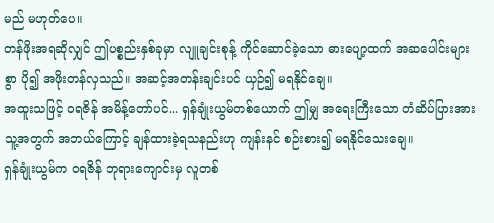မည် မဟုတ်ပေ။
တန်ဖိုးအရဆိုလျှင် ဤပစ္စည်းနှစ်ခုမှာ လျူချင်းစုန့် ကိုင်ဆောင်ခဲ့သော ဓားပျော့ထက် အဆပေါင်းများစွာ ပို၍ အဖိုးတန်လှသည်။ အဆင့်အတန်းချင်းပင် ယှဉ်၍ မရနိုင်ချေ။
အထူးသဖြင့် ဝရဇိန် အမိန့်တော်ပင်... ရှန်ချုံးယွမ်တစ်ယောက် ဤမျှ အရေးကြီးသော တံဆိပ်ပြားအား သူ့အတွက် အဘယ်ကြောင့် ချန်ထားခဲ့ရသနည်းဟု ကျန်းနင် စဉ်းစား၍ မရနိုင်သေးချေ။
ရှန်ချုံးယွမ်က ဝရဇိန် ဘုရားကျောင်းမှ လူတစ်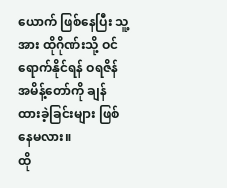ယောက် ဖြစ်နေပြီး သူ့အား ထိုဂိုဏ်းသို့ ဝင်ရောက်နိုင်ရန် ဝရဇိန် အမိန့်တော်ကို ချန်ထားခဲ့ခြင်းများ ဖြစ်နေမလား။
ထို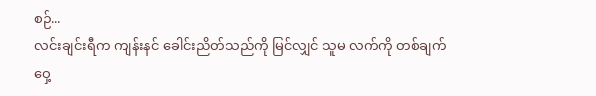စဉ်...
လင်းချင်းရီက ကျန်းနင် ခေါင်းညိတ်သည်ကို မြင်လျှင် သူမ လက်ကို တစ်ချက် ဝှေ့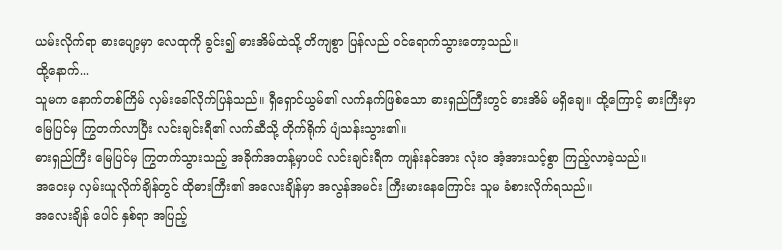ယမ်းလိုက်ရာ ဓားပျော့မှာ လေထုကို ခွင်း၍ ဓားအိမ်ထဲသို့ တိကျစွာ ပြန်လည် ဝင်ရောက်သွားတော့သည်။
ထို့နောက်...
သူမက နောက်တစ်ကြိမ် လှမ်းခေါ်လိုက်ပြန်သည်။ ရှီရှောင်ယွမ်၏ လက်နက်ဖြစ်သော ဓားရှည်ကြီးတွင် ဓားအိမ် မရှိချေ။ ထို့ကြောင့် ဓားကြီးမှာ မြေပြင်မှ ကြွတက်လာပြီး လင်းချင်းရီ၏ လက်ဆီသို့ တိုက်ရိုက် ပျံသန်းသွား၏။
ဓားရှည်ကြီး မြေပြင်မှ ကြွတက်သွားသည့် အခိုက်အတန့်မှာပင် လင်းချင်းရီက ကျန်းနင်အား လုံးဝ အံ့အားသင့်စွာ ကြည့်လာခဲ့သည်။
အဝေးမှ လှမ်းယူလိုက်ချိန်တွင် ထိုဓားကြီး၏ အလေးချိန်မှာ အလွန်အမင်း ကြီးမားနေကြောင်း သူမ ခံစားလိုက်ရသည်။
အလေးချိန် ပေါင် နှစ်ရာ အပြည့်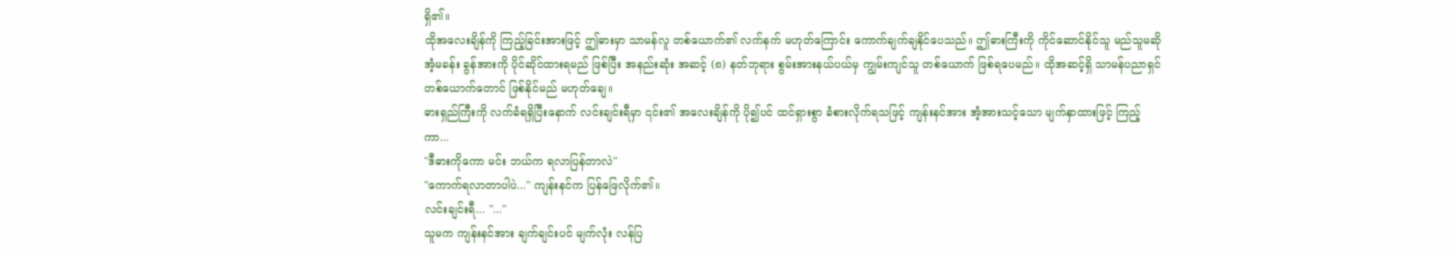ရှိ၏။
ထိုအလေးချိန်ကို ကြည့်ခြင်းအားဖြင့် ဤဓားမှာ သာမန်လူ တစ်ယောက်၏ လက်နက် မဟုတ်ကြောင်း ကောက်ချက်ချနိုင်ပေသည်။ ဤဓားကြီးကို ကိုင်ဆောင်နိုင်သူ မည်သူမဆို အံ့မခန်း ခွန်အားကို ပိုင်ဆိုင်ထားရမည် ဖြစ်ပြီး အနည်းဆုံး အဆင့် (၈) နတ်ဘုရား စွမ်းအားနယ်ပယ်မှ ကျွမ်းကျင်သူ တစ်ယောက် ဖြစ်ရပေမည်။ ထိုအဆင့်ရှိ သာမန်ပညာရှင် တစ်ယောက်တောင် ဖြစ်နိုင်မည် မဟုတ်ချေ။
ဓားရှည်ကြီးကို လက်ခံရရှိပြီးနောက် လင်းချင်းရီမှာ ၎င်း၏ အလေးချိန်ကို ပို၍ပင် ထင်ရှားစွာ ခံစားလိုက်ရသဖြင့် ကျန်းနင်အား အံ့အားသင့်သော မျက်နှာထားဖြင့် ကြည့်ကာ...
"ဒီဓားကိုကော မင်း ဘယ်က ရလာပြန်တာလဲ"
"ကောက်ရလာတာပါပဲ..." ကျန်းနင်က ပြန်ဖြေလိုက်၏။
လင်းချင်းရီ... "..."
သူမက ကျန်းနင်အား ချက်ချင်းပင် မျက်လုံး လန်ပြ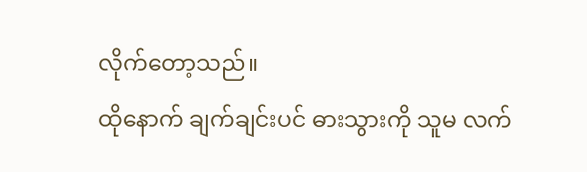လိုက်တော့သည်။
ထိုနောက် ချက်ချင်းပင် ဓားသွားကို သူမ လက်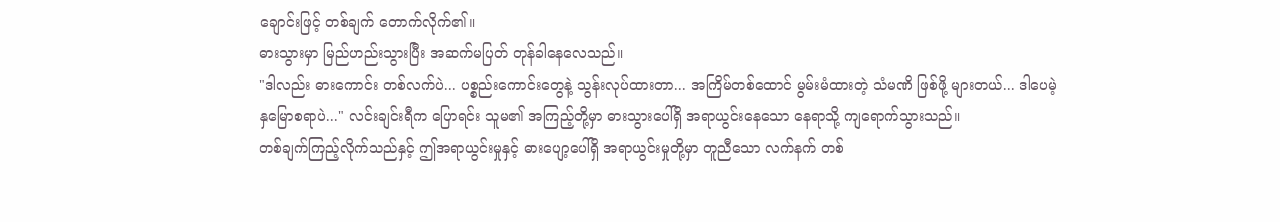ချောင်းဖြင့် တစ်ချက် တောက်လိုက်၏။
ဓားသွားမှာ မြည်ဟည်းသွားပြီး အဆက်မပြတ် တုန်ခါနေလေသည်။
"ဒါလည်း ဓားကောင်း တစ်လက်ပဲ... ပစ္စည်းကောင်းတွေနဲ့ သွန်းလုပ်ထားတာ... အကြိမ်တစ်ထောင် မွမ်းမံထားတဲ့ သံမဏိ ဖြစ်ဖို့ များတယ်... ဒါပေမဲ့ နှမြောစရာပဲ..." လင်းချင်းရီက ပြောရင်း သူမ၏ အကြည့်တို့မှာ ဓားသွားပေါ်ရှိ အရာယွင်းနေသော နေရာသို့ ကျရောက်သွားသည်။
တစ်ချက်ကြည့်လိုက်သည်နှင့် ဤအရာယွင်းမှုနှင့် ဓားပျော့ပေါ်ရှိ အရာယွင်းမှုတို့မှာ တူညီသော လက်နက် တစ်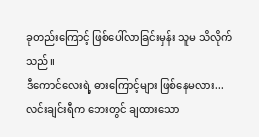ခုတည်းကြောင့် ဖြစ်ပေါ်လာခြင်းမှန်း သူမ သိလိုက်သည်။
ဒီကောင်လေးရဲ့ ဓားကြောင့်များ ဖြစ်နေမလား...
လင်းချင်းရီက ဘေးတွင် ချထားသော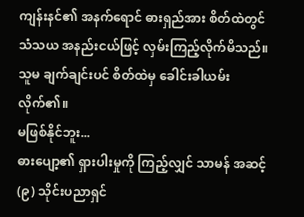ကျန်းနင်၏ အနက်ရောင် ဓားရှည်အား စိတ်ထဲတွင် သံသယ အနည်းငယ်ဖြင့် လှမ်းကြည့်လိုက်မိသည်။
သူမ ချက်ချင်းပင် စိတ်ထဲမှ ခေါင်းခါယမ်းလိုက်၏။
မဖြစ်နိုင်ဘူး...
ဓားပျော့၏ ရှားပါးမှုကို ကြည့်လျှင် သာမန် အဆင့် (၉) သိုင်းပညာရှင်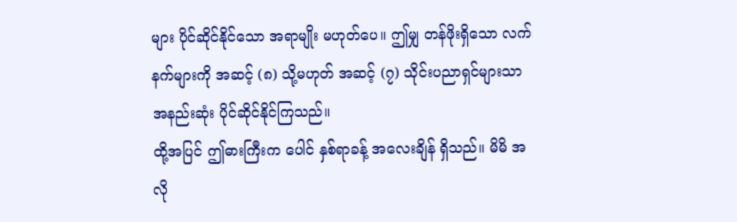များ ပိုင်ဆိုင်နိုင်သော အရာမျိုး မဟုတ်ပေ။ ဤမျှ တန်ဖိုးရှိသော လက်နက်များကို အဆင့် (၈) သို့မဟုတ် အဆင့် (၇) သိုင်းပညာရှင်များသာ အနည်းဆုံး ပိုင်ဆိုင်နိုင်ကြသည်။
ထို့အပြင် ဤဓားကြီးက ပေါင် နှစ်ရာခန့် အလေးချိန် ရှိသည်။ မိမိ အလို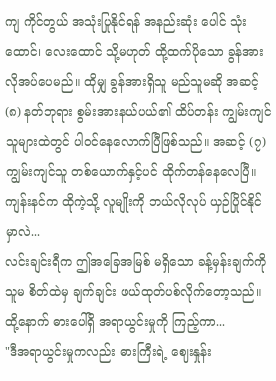ကျ ကိုင်တွယ် အသုံးပြုနိုင်ရန် အနည်းဆုံး ပေါင် သုံးထောင်၊ လေးထောင် သို့မဟုတ် ထို့ထက်ပိုသော ခွန်အား လိုအပ်ပေမည်။ ထိုမျှ ခွန်အားရှိသူ မည်သူမဆို အဆင့် (၈) နတ်ဘုရား စွမ်းအားနယ်ပယ်၏ ထိပ်တန်း ကျွမ်းကျင်သူများထဲတွင် ပါဝင်နေလောက်ပြီဖြစ်သည်။ အဆင့် (၇) ကျွမ်းကျင်သူ တစ်ယောက်နှင့်ပင် ထိုက်တန်နေလေပြီ။
ကျန်းနင်က ထိုကဲ့သို့ လူမျိုးကို ဘယ်လိုလုပ် ယှဉ်ပြိုင်နိုင်မှာလဲ...
လင်းချင်းရီက ဤအခြေအမြစ် မရှိသော ခန့်မှန်းချက်ကို သူမ စိတ်ထဲမှ ချက်ချင်း ဖယ်ထုတ်ပစ်လိုက်တော့သည်။
ထို့နောက် ဓားပေါ်ရှိ အရာယွင်းမှုကို ကြည့်ကာ...
"ဒီအရာယွင်းမှုကလည်း ဓားကြီးရဲ့ ဈေးနှုန်း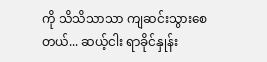ကို သိသိသာသာ ကျဆင်းသွားစေတယ်... ဆယ့်ငါး ရာခိုင်နှုန်း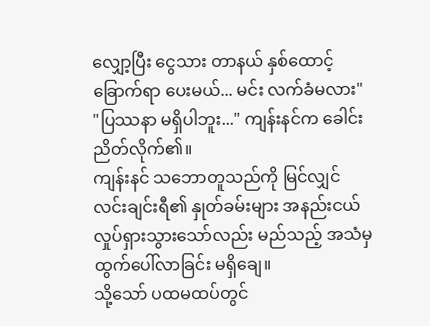လျှော့ပြီး ငွေသား တာနယ် နှစ်ထောင့်ခြောက်ရာ ပေးမယ်... မင်း လက်ခံမလား"
"ပြဿနာ မရှိပါဘူး..." ကျန်းနင်က ခေါင်းညိတ်လိုက်၏။
ကျန်းနင် သဘောတူသည်ကို မြင်လျှင် လင်းချင်းရီ၏ နှုတ်ခမ်းများ အနည်းငယ် လှုပ်ရှားသွားသော်လည်း မည်သည့် အသံမှ ထွက်ပေါ်လာခြင်း မရှိချေ။
သို့သော် ပထမထပ်တွင်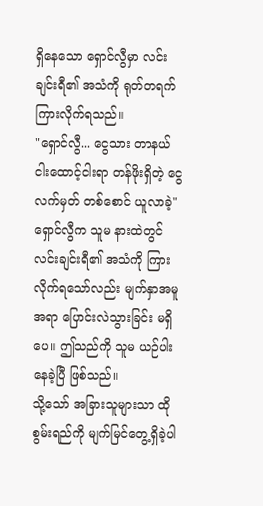ရှိနေသော ရှောင်လွီမှာ လင်းချင်းရီ၏ အသံကို ရုတ်တရက် ကြားလိုက်ရသည်။
"ရှောင်လွီ... ငွေသား တာနယ် ငါးထောင့်ငါးရာ တန်ဖိုးရှိတဲ့ ငွေလက်မှတ် တစ်စောင် ယူလာခဲ့"
ရှောင်လွီက သူမ နားထဲတွင် လင်းချင်းရီ၏ အသံကို ကြားလိုက်ရသော်လည်း မျက်နှာအမူအရာ ပြောင်းလဲသွားခြင်း မရှိပေ။ ဤသည်ကို သူမ ယဉ်ပါးနေခဲ့ပြီ ဖြစ်သည်။
သို့သော် အခြားသူများသာ ထိုစွမ်းရည်ကို မျက်မြင်တွေ့ရှိခဲ့ပါ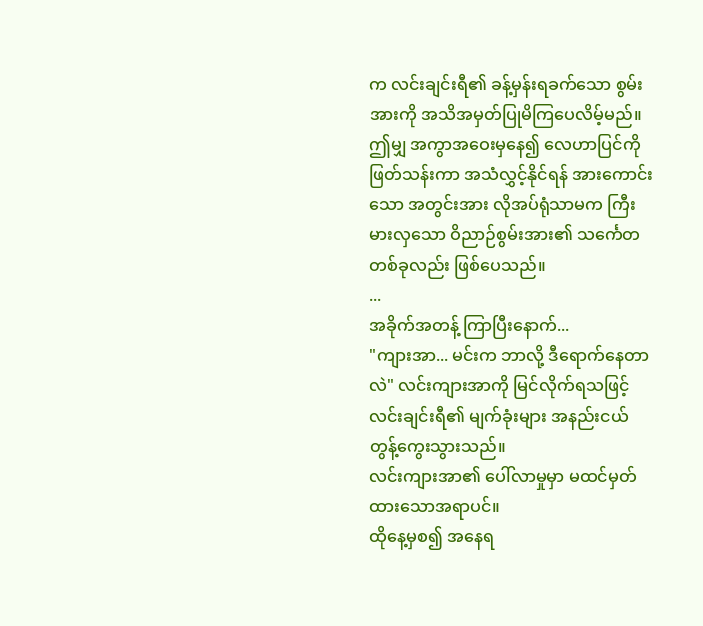က လင်းချင်းရီ၏ ခန့်မှန်းရခက်သော စွမ်းအားကို အသိအမှတ်ပြုမိကြပေလိမ့်မည်။
ဤမျှ အကွာအဝေးမှနေ၍ လေဟာပြင်ကို ဖြတ်သန်းကာ အသံလွှင့်နိုင်ရန် အားကောင်းသော အတွင်းအား လိုအပ်ရုံသာမက ကြီးမားလှသော ဝိညာဉ်စွမ်းအား၏ သင်္ကေတ တစ်ခုလည်း ဖြစ်ပေသည်။
...
အခိုက်အတန့် ကြာပြီးနောက်...
"ကျားအာ... မင်းက ဘာလို့ ဒီရောက်နေတာလဲ" လင်းကျားအာကို မြင်လိုက်ရသဖြင့် လင်းချင်းရီ၏ မျက်ခုံးများ အနည်းငယ် တွန့်ကွေးသွားသည်။
လင်းကျားအာ၏ ပေါ်လာမှုမှာ မထင်မှတ်ထားသောအရာပင်။
ထိုနေ့မှစ၍ အနေရ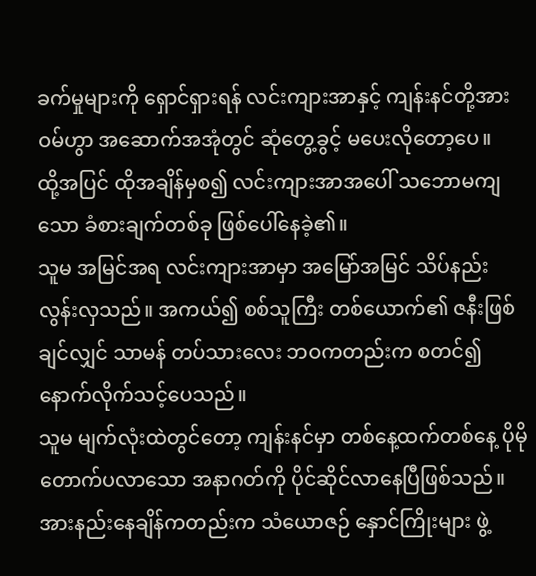ခက်မှုများကို ရှောင်ရှားရန် လင်းကျားအာနှင့် ကျန်းနင်တို့အား ဝမ်ဟွာ အဆောက်အအုံတွင် ဆုံတွေ့ခွင့် မပေးလိုတော့ပေ။
ထို့အပြင် ထိုအချိန်မှစ၍ လင်းကျားအာအပေါ် သဘောမကျသော ခံစားချက်တစ်ခု ဖြစ်ပေါ်နေခဲ့၏။
သူမ အမြင်အရ လင်းကျားအာမှာ အမြော်အမြင် သိပ်နည်းလွန်းလှသည်။ အကယ်၍ စစ်သူကြီး တစ်ယောက်၏ ဇနီးဖြစ်ချင်လျှင် သာမန် တပ်သားလေး ဘဝကတည်းက စတင်၍ နောက်လိုက်သင့်ပေသည်။
သူမ မျက်လုံးထဲတွင်တော့ ကျန်းနင်မှာ တစ်နေ့ထက်တစ်နေ့ ပိုမို တောက်ပလာသော အနာဂတ်ကို ပိုင်ဆိုင်လာနေပြီဖြစ်သည်။
အားနည်းနေချိန်ကတည်းက သံယောဇဉ် နှောင်ကြိုးများ ဖွဲ့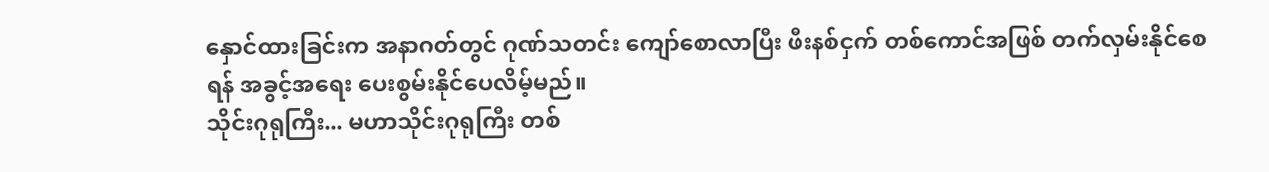နှောင်ထားခြင်းက အနာဂတ်တွင် ဂုဏ်သတင်း ကျော်စောလာပြီး ဖီးနစ်ငှက် တစ်ကောင်အဖြစ် တက်လှမ်းနိုင်စေရန် အခွင့်အရေး ပေးစွမ်းနိုင်ပေလိမ့်မည်။
သိုင်းဂုရုကြီး... မဟာသိုင်းဂုရုကြီး တစ်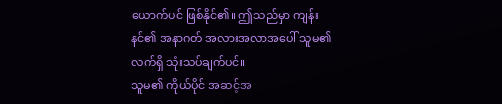ယောက်ပင် ဖြစ်နိုင်၏။ ဤသည်မှာ ကျန်းနင်၏ အနာဂတ် အလားအလာအပေါ် သူမ၏ လက်ရှိ သုံးသပ်ချက်ပင်။
သူမ၏ ကိုယ်ပိုင် အဆင့်အ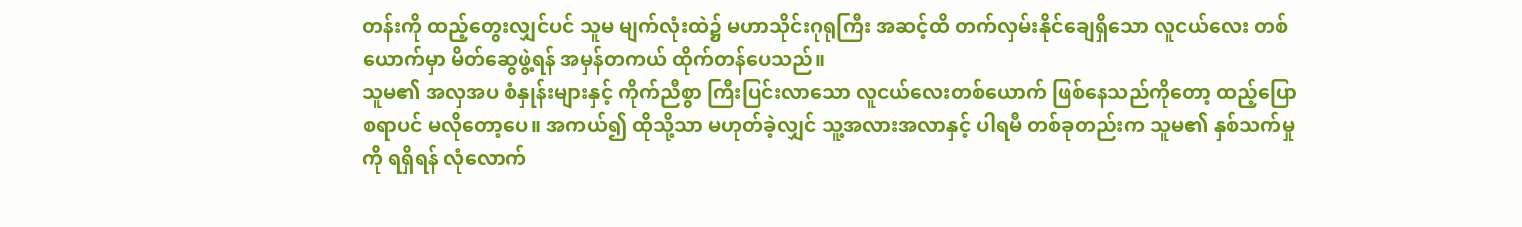တန်းကို ထည့်တွေးလျှင်ပင် သူမ မျက်လုံးထဲ၌ မဟာသိုင်းဂုရုကြီး အဆင့်ထိ တက်လှမ်းနိုင်ချေရှိသော လူငယ်လေး တစ်ယောက်မှာ မိတ်ဆွေဖွဲ့ရန် အမှန်တကယ် ထိုက်တန်ပေသည်။
သူမ၏ အလှအပ စံနှုန်းများနှင့် ကိုက်ညီစွာ ကြီးပြင်းလာသော လူငယ်လေးတစ်ယောက် ဖြစ်နေသည်ကိုတော့ ထည့်ပြောစရာပင် မလိုတော့ပေ။ အကယ်၍ ထိုသို့သာ မဟုတ်ခဲ့လျှင် သူ့အလားအလာနှင့် ပါရမီ တစ်ခုတည်းက သူမ၏ နှစ်သက်မှုကို ရရှိရန် လုံလောက်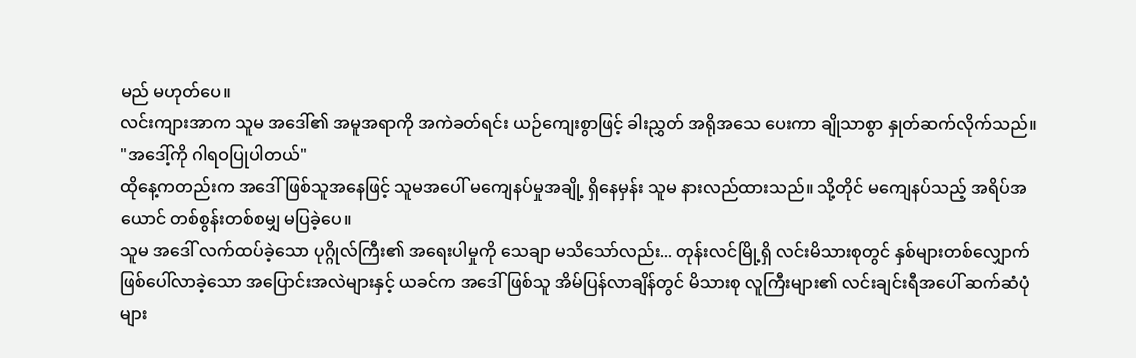မည် မဟုတ်ပေ။
လင်းကျားအာက သူမ အဒေါ်၏ အမူအရာကို အကဲခတ်ရင်း ယဉ်ကျေးစွာဖြင့် ခါးညွှတ် အရိုအသေ ပေးကာ ချိုသာစွာ နှုတ်ဆက်လိုက်သည်။
"အဒေါ့်ကို ဂါရဝပြုပါတယ်"
ထိုနေ့ကတည်းက အဒေါ်ဖြစ်သူအနေဖြင့် သူမအပေါ် မကျေနပ်မှုအချို့ ရှိနေမှန်း သူမ နားလည်ထားသည်။ သို့တိုင် မကျေနပ်သည့် အရိပ်အယောင် တစ်စွန်းတစ်စမျှ မပြခဲ့ပေ။
သူမ အဒေါ် လက်ထပ်ခဲ့သော ပုဂ္ဂိုလ်ကြီး၏ အရေးပါမှုကို သေချာ မသိသော်လည်း... တုန်းလင်မြို့ရှိ လင်းမိသားစုတွင် နှစ်များတစ်လျှောက် ဖြစ်ပေါ်လာခဲ့သော အပြောင်းအလဲများနှင့် ယခင်က အဒေါ်ဖြစ်သူ အိမ်ပြန်လာချိန်တွင် မိသားစု လူကြီးများ၏ လင်းချင်းရီအပေါ် ဆက်ဆံပုံများ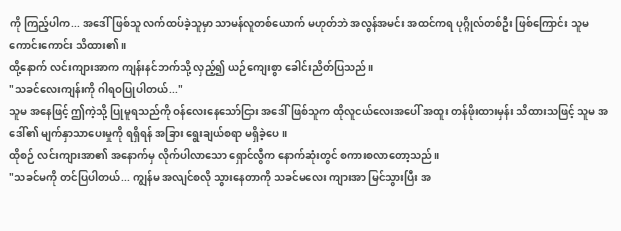ကို ကြည့်ပါက... အဒေါ်ဖြစ်သူ လက်ထပ်ခဲ့သူမှာ သာမန်လူတစ်ယောက် မဟုတ်ဘဲ အလွန်အမင်း အထင်ကရ ပုဂ္ဂိုလ်တစ်ဦး ဖြစ်ကြောင်း သူမ ကောင်းကောင်း သိထား၏။
ထို့နောက် လင်းကျားအာက ကျန်းနင်ဘက်သို့ လှည့်၍ ယဉ်ကျေးစွာ ခေါင်းညိတ်ပြသည်။
"သခင်လေးကျန်းကို ဂါရဝပြုပါတယ်..."
သူမ အနေဖြင့် ဤကဲ့သို့ ပြုမူရသည်ကို ဝန်လေးနေသော်ငြား အဒေါ်ဖြစ်သူက ထိုလူငယ်လေးအပေါ် အထူး တန်ဖိုးထားမှန်း သိထားသဖြင့် သူမ အဒေါ်၏ မျက်နှာသာပေးမှုကို ရရှိရန် အခြား ရွေးချယ်စရာ မရှိခဲ့ပေ။
ထိုစဉ် လင်းကျားအာ၏ အနောက်မှ လိုက်ပါလာသော ရှောင်လွီက နောက်ဆုံးတွင် စကားစလာတော့သည်။
"သခင်မကို တင်ပြပါတယ်... ကျွန်မ အလျင်စလို သွားနေတာကို သခင်မလေး ကျားအာ မြင်သွားပြီး အ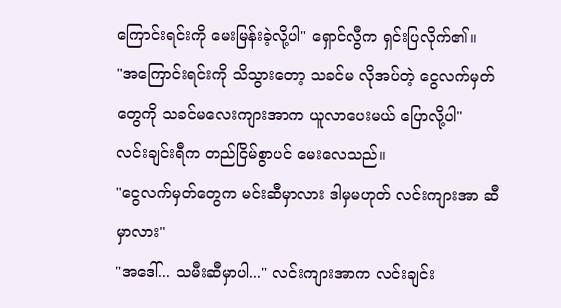ကြောင်းရင်းကို မေးမြန်းခဲ့လို့ပါ" ရှောင်လွီက ရှင်းပြလိုက်၏။
"အကြောင်းရင်းကို သိသွားတော့ သခင်မ လိုအပ်တဲ့ ငွေလက်မှတ်တွေကို သခင်မလေးကျားအာက ယူလာပေးမယ် ပြောလို့ပါ"
လင်းချင်းရီက တည်ငြိမ်စွာပင် မေးလေသည်။
"ငွေလက်မှတ်တွေက မင်းဆီမှာလား ဒါမှမဟုတ် လင်းကျားအာ ဆီမှာလား"
"အဒေါ်... သမီးဆီမှာပါ..." လင်းကျားအာက လင်းချင်း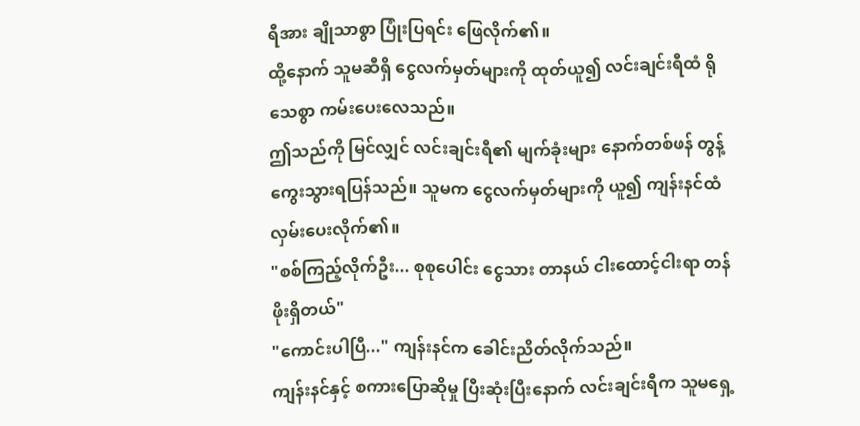ရီအား ချိုသာစွာ ပြုံးပြရင်း ဖြေလိုက်၏။
ထို့နောက် သူမဆီရှိ ငွေလက်မှတ်များကို ထုတ်ယူ၍ လင်းချင်းရီထံ ရိုသေစွာ ကမ်းပေးလေသည်။
ဤသည်ကို မြင်လျှင် လင်းချင်းရီ၏ မျက်ခုံးများ နောက်တစ်ဖန် တွန့်ကွေးသွားရပြန်သည်။ သူမက ငွေလက်မှတ်များကို ယူ၍ ကျန်းနင်ထံ လှမ်းပေးလိုက်၏။
"စစ်ကြည့်လိုက်ဦး... စုစုပေါင်း ငွေသား တာနယ် ငါးထောင့်ငါးရာ တန်ဖိုးရှိတယ်"
"ကောင်းပါပြီ..." ကျန်းနင်က ခေါင်းညိတ်လိုက်သည်။
ကျန်းနင်နှင့် စကားပြောဆိုမှု ပြီးဆုံးပြီးနောက် လင်းချင်းရီက သူမရှေ့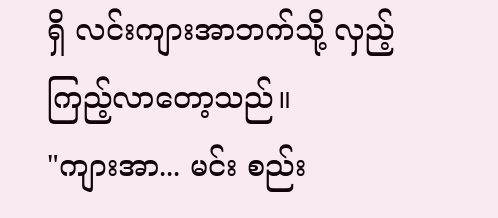ရှိ လင်းကျားအာဘက်သို့ လှည့်ကြည့်လာတော့သည်။
"ကျားအာ... မင်း စည်း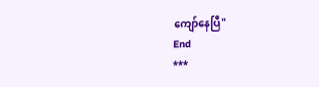ကျော်နေပြီ"
End
***